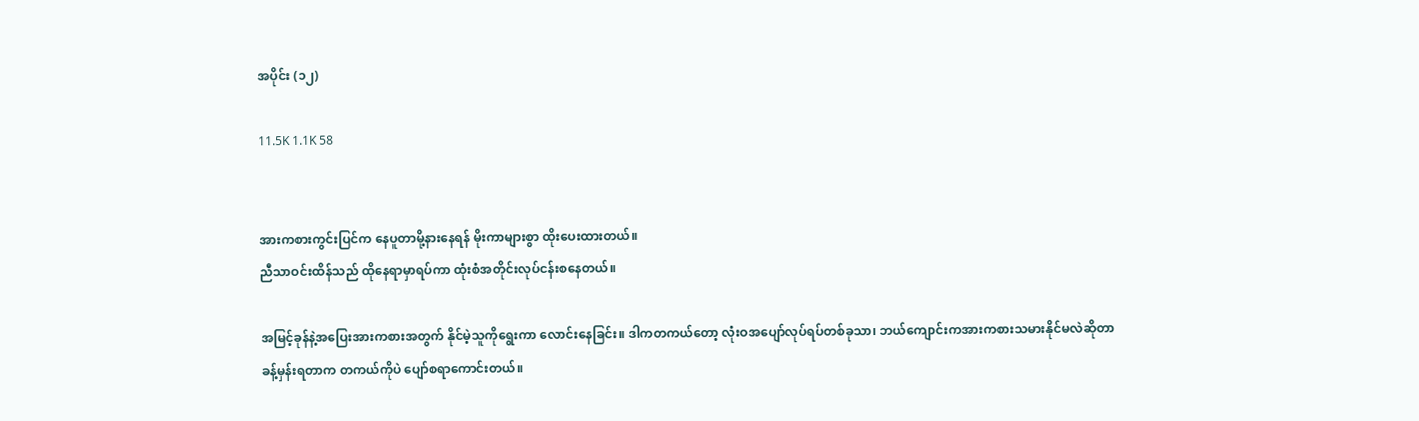အပိုင်း (၁၂)

11.5K 1.1K 58


အားကစားကွင်းပြင်က နေပူတာမို့နားနေရန် မိုးကာများစွာ ထိုးပေးထားတယ်။
ညီသာဝင်းထိန်သည် ထိုနေရာမှာရပ်ကာ ထုံးစံအတိုင်းလုပ်ငန်းစနေတယ်။

အမြင့်ခုန်နဲ့အပြေးအားကစားအတွက် နိုင်မဲ့သူကိုရွေးကာ လောင်းနေခြင်း။ ဒါကတကယ်တော့ လုံးဝအပျော်လုပ်ရပ်တစ်ခုသာ၊ ဘယ်ကျောင်းကအားကစားသမားနိုင်မလဲဆိုတာ ခန့်မှန်းရတာက တကယ်ကိုပဲ ပျော်စရာကောင်းတယ်။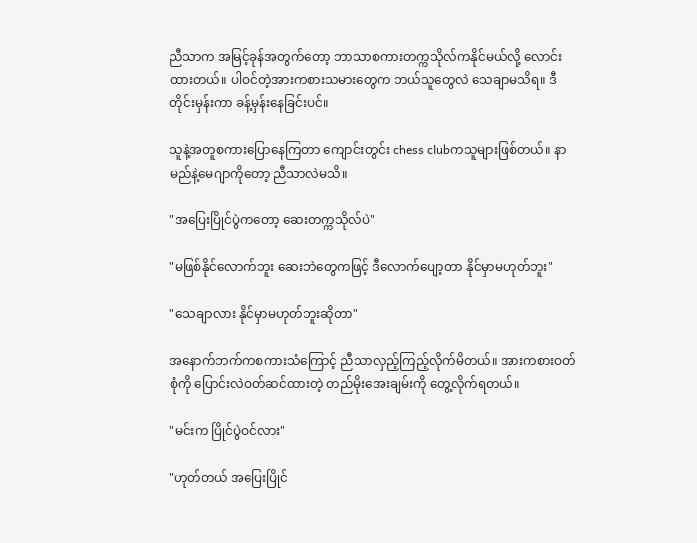ညီသာက အမြင့်ခုန်အတွက်တော့ ဘာသာစကားတက္ကသိုလ်ကနိုင်မယ်လို့ လောင်းထားတယ်။ ပါဝင်တဲ့အားကစားသမားတွေက ဘယ်သူတွေလဲ သေချာမသိရ။ ဒီတိုင်းမှန်းကာ ခန့်မှန်းနေခြင်းပင်။

သူနဲ့အတူစကားပြောနေကြတာ ကျောင်းတွင်း chess clubကသူများဖြစ်တယ်။ နာမည်နဲ့မေဂျာကိုတော့ ညီသာလဲမသိ။

"အပြေးပြိုင်ပွဲကတော့ ဆေးတက္ကသိုလ်ပဲ"

"မဖြစ်နိုင်လောက်ဘူး ဆေးဘဲတွေကဖြင့် ဒီလောက်ပျော့တာ နိုင်မှာမဟုတ်ဘူး"

"သေချာလား နိုင်မှာမဟုတ်ဘူးဆိုတာ"

အနောက်ဘက်ကစကားသံကြောင့် ညီသာလှည့်ကြည့်လိုက်မိတယ်။ အားကစားဝတ်စုံကို ပြောင်းလဲဝတ်ဆင်ထားတဲ့ တည်မိုးအေးချမ်းကို တွေ့လိုက်ရတယ်။

"မင်းက ပြိုင်ပွဲဝင်လား"

"ဟုတ်တယ် အပြေးပြိုင်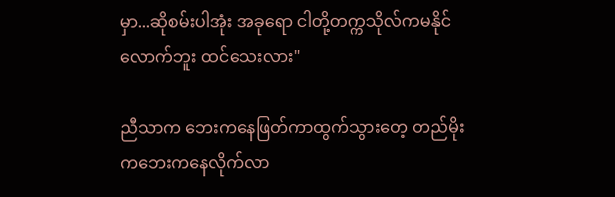မှာ...ဆိုစမ်းပါအုံး အခုရော ငါတို့တက္ကသိုလ်ကမနိုင်လောက်ဘူး ထင်သေးလား"

ညီသာက ဘေးကနေဖြတ်ကာထွက်သွားတေ့ တည်မိုးကဘေးကနေလိုက်လာ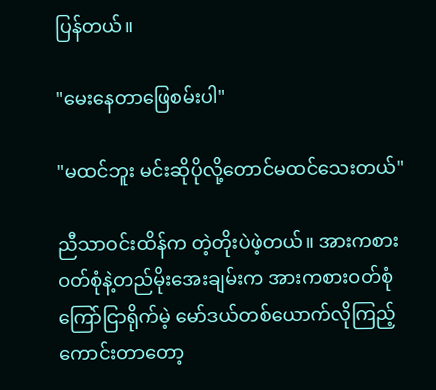ပြန်တယ်။

"မေးနေတာဖြေစမ်းပါ"

"မထင်ဘူး မင်းဆိုပိုလို့တောင်မထင်သေးတယ်"

ညီသာဝင်းထိန်က တဲ့တိုးပဲဖဲ့တယ်။ အားကစားဝတ်စုံနဲ့တည်မိုးအေးချမ်းက အားကစားဝတ်စုံကြော်ငြာရိုက်မဲ့ မော်ဒယ်တစ်ယောက်လိုကြည့်ကောင်းတာတော့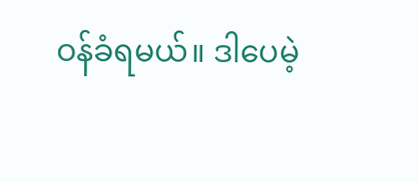ဝန်ခံရမယ်။ ဒါပေမဲ့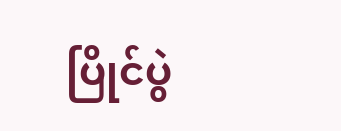ပြိုင်ပွဲ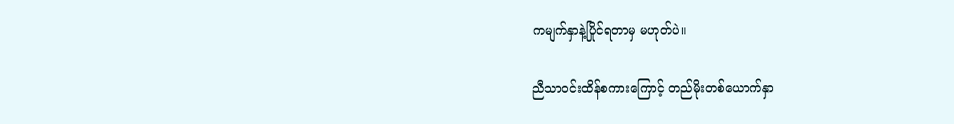ကမျက်နှာနဲ့ပြိုင်ရတာမှ မဟုတ်ပဲ။

ညီသာဝင်းထိန်စကားကြောင့် တည်မိုးတစ်ယောက်နှာ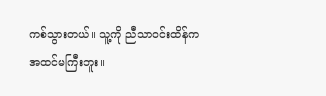ကစ်သွားတယ်။ သူ့ကို ညီသာဝင်းထိန်က အထင်မကြီးဘူး။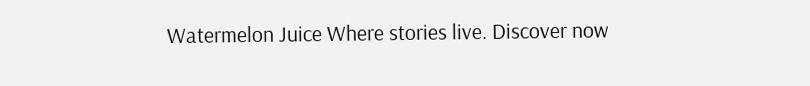Watermelon Juice Where stories live. Discover now